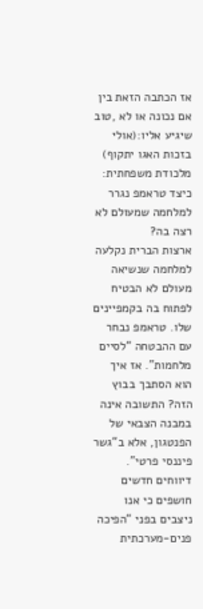אז הכתבה הזאת בין אם נכונה או לא ,טוב שיגיע אליו:(אולי בזכות האגו יתקוף) מלכודת משפחתית: כיצד טראמפ נגרר למלחמה שמעולם לא רצה בה?
ארצות הברית נקלעה למלחמה שנשיאה מעולם לא הבטיח לפתוח בה בקמפיינים שלו. טראמפ נבחר עם ההבטחה “לסיים מלחמות”. אז איך הוא הסתבך בבוץ הזה? התשובה אינה במבנה הצבאי של הפנטגון, אלא ב“גשר פיננסי פרטי”.
דיווחים חדשים חושפים כי אנו ניצבים בפני “הפיכה פנים-מערכתית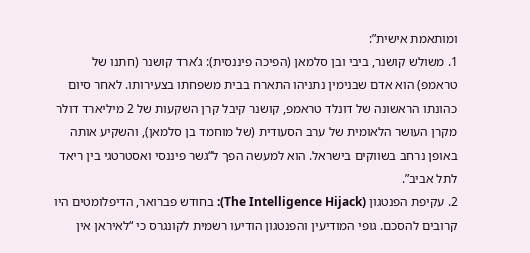ומותאמת אישית”:
1. משולש קושנר, ביבי ובן סלמאן (הפיכה פיננסית): ג’ארד קושנר (חתנו של טראמפ) הוא אדם שבנימין נתניהו התארח בבית משפחתו בצעירותו. לאחר סיום כהונתו הראשונה של דונלד טראמפ, קושנר קיבל קרן השקעות של 2 מיליארד דולר מקרן העושר הלאומית של ערב הסעודית (של מוחמד בן סלמאן), והשקיע אותה באופן נרחב בשווקים בישראל. הוא למעשה הפך ל“גשר פיננסי ואסטרטגי בין ריאד לתל אביב”.
2. עקיפת הפנטגון (The Intelligence Hijack): בחודש פברואר, הדיפלומטים היו קרובים להסכם. גופי המודיעין והפנטגון הודיעו רשמית לקונגרס כי “לאיראן אין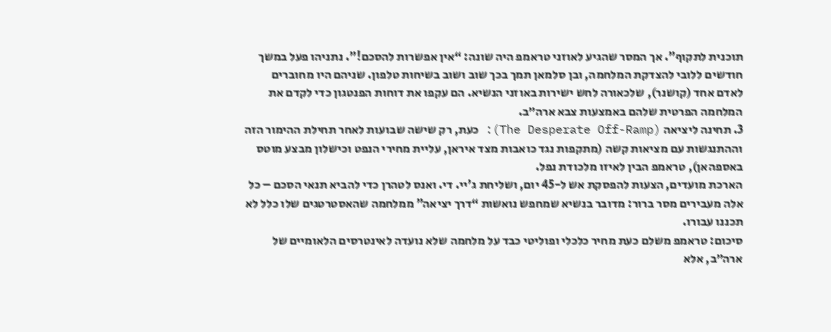תוכנית לתקוף”. אך המסר שהגיע לאוזני טראמפ היה שונה: “אין אפשרות להסכם!”. נתניהו פעל במשך חודשים ללובי להצדקת המלחמה, ובן סלמאן תמך בכך שוב ושוב בשיחות טלפון. שניהם היו מחוברים לאדם אחד (קושנר), שלכאורה לחש ישירות באוזני הנשיא. הם עקפו את דוחות הפנטגון כדי לקדם את המלחמה הפרטית שלהם באמצעות צבא ארה״ב.
3. תחינה ליציאה (The Desperate Off-Ramp): כעת, רק שישה שבועות לאחר תחילת ההימור הזה וההתנגשות עם מציאות קשה (מתקפות נגד כואבות מצד איראן, עליית מחירי הנפט וכישלון מבצע מוטס באספהאן), טראמפ הבין לאיזו מלכודת נפל.
הארכת מועדים, הצעות להפסקת אש ל-45 יום, ושליחת ג'יי. די. ואנס לטהרן כדי להביא תנאי הסכם – כל אלה מעבירים מסר ברור: מדובר בנשיא שמחפש נואשות “דרך יציאה” ממלחמה שהאסטרטגים שלו כלל לא תכננו עבורו.
סיכום: טראמפ משלם כעת מחיר כלכלי ופוליטי כבד על מלחמה שלא נועדה לאינטרסים הלאומיים של ארה״ב, אלא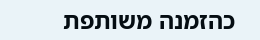כהזמנה משותפת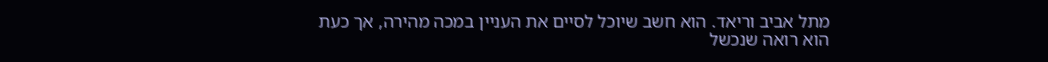מתל אביב וריאד. הוא חשב שיוכל לסיים את העניין במכה מהירה, אך כעת הוא רואה שנכשל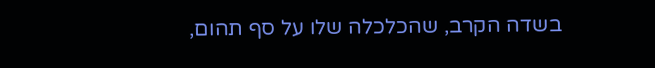בשדה הקרב, שהכלכלה שלו על סף תהום,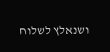ושנאלץ לשלוח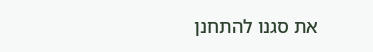את סגנו להתחנן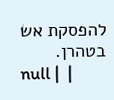להפסקת אש בטהרן.
null |  |